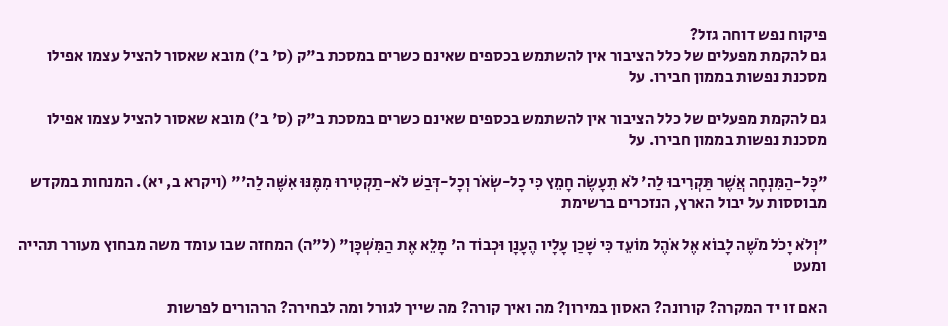פיקוח נפש דוחה גזל?
גם להקמת מפעלים של כלל הציבור אין להשתמש בכספים שאינם כשרים במסכת ב"ק (ס' ב') מובא שאסור להציל עצמו אפילו מסכנת נפשות בממון חבירו. על

גם להקמת מפעלים של כלל הציבור אין להשתמש בכספים שאינם כשרים במסכת ב"ק (ס' ב') מובא שאסור להציל עצמו אפילו מסכנת נפשות בממון חבירו. על

"כָּל-הַמִּנְחָה אֲשֶׁר תַּקְרִיבוּ לַה' לֹא תֵעָשֶׂה חָמֵץ כִּי כָל-שְׂאֹר וְכָל-דְּבַשׁ לֹא-תַקְטִירוּ מִמֶּנּוּ אִשֶּׁה לַה'" (ויקרא ב, יא). המנחות במקדש מבוססות על יבול הארץ, הנזכרים ברשימת

"וְלֹא יָכֹל מֹשֶׁה לָבוֹא אֶל אֹהֶל מוֹעֵד כִּי שָׁכַן עָלָיו הֶעָנָן וּכְבוֹד ה' מָלֵא אֶת הַמִּשְׁכָּן" (ל"ה) המחזה שבו עומד משה מבחוץ מעורר תהייה ומעט

האם זו יד המקרה? קורונה? האסון במירון? מה ואיך קורה? מה שייך לגורל ומה לבחירה? הרהורים לפרשות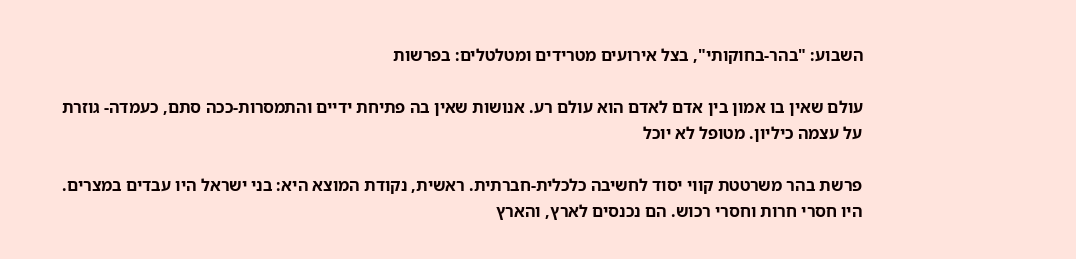השבוע: "בהר-בחוקותי", בצל אירועים מטרידים ומטלטלים: בפרשות

עולם שאין בו אמון בין אדם לאדם הוא עולם רע. אנושות שאין בה פתיחת ידיים והתמסרות-ככה סתם, כעמדה- גוזרת על עצמה כיליון. מטופל לא יוכל

פרשת בהר משרטטת קווי יסוד לחשיבה כלכלית-חברתית. ראשית, נקודת המוצא היא: בני ישראל היו עבדים במצרים. היו חסרי חרות וחסרי רכוש. הם נכנסים לארץ, והארץ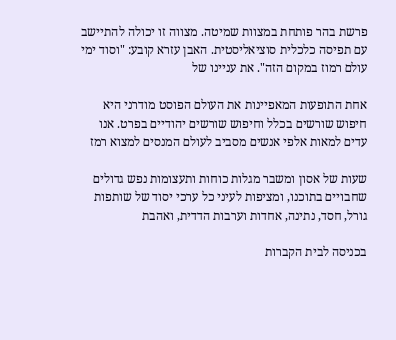פרשת בהר פותחת במצוות שמיטה. מצווה זו יכולה להתיישב עם תפיסה כלכלית סוציאליסטית. האבן עזרא קובע: "וסוד ימי עולם רמוז במקום הזה". את עניינו של

אחת התופעות המאפיינות את העולם הפוסט מודרני היא חיפוש שורשים בכלל וחיפוש שורשים יהודיים בפרט. אנו עדים למאות אלפי אנשים מסביב לעולם המנסים למצוא רמז

שעות של אסון ומשבר מגלות כוחות ותעצומות נפש גדולים שחבויים בתוכנו, ומציפות לעיני כל ערכי יסוד של שותפות גורל, חסד, נתינה, אחדות וערבות הדדית, ואהבת

בכניסה לבית הקברות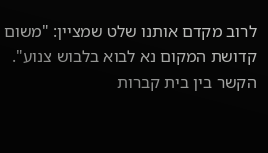לרוב מקדם אותנו שלט שמציין: "משום קדושת המקום נא לבוא בלבוש צנוע". הקשר בין בית קברות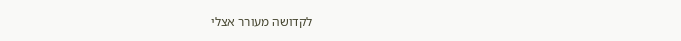לקדושה מעורר אצלי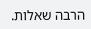הרבה שאלות.